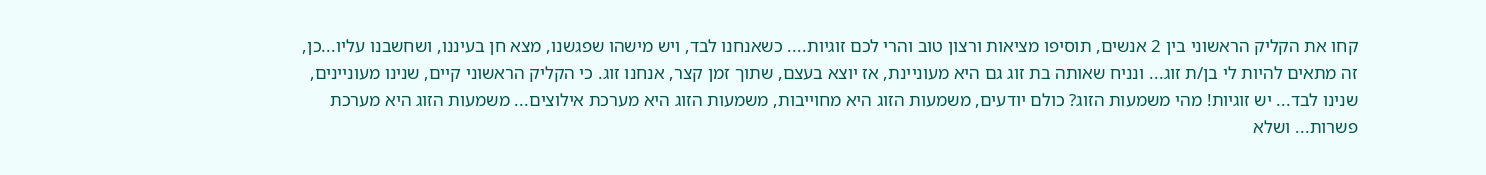קחו את הקליק הראשוני בין 2 אנשים, תוסיפו מציאות ורצון טוב והרי לכם זוגיות.... כשאנחנו לבד, ויש מישהו שפגשנו, מצא חן בעיננו, ושחשבנו עליו...כן, זה מתאים להיות לי בן/ת זוג... ונניח שאותה בת זוג גם היא מעוניינת, אז יוצא בעצם, שתוך זמן קצר, אנחנו זוג. כי הקליק הראשוני קיים, שנינו מעוניינים, שנינו לבד... יש זוגיות! מהי משמעות הזוג? כולם יודעים, משמעות הזוג היא מחוייבות, משמעות הזוג היא מערכת אילוצים... משמעות הזוג היא מערכת פשרות... ושלא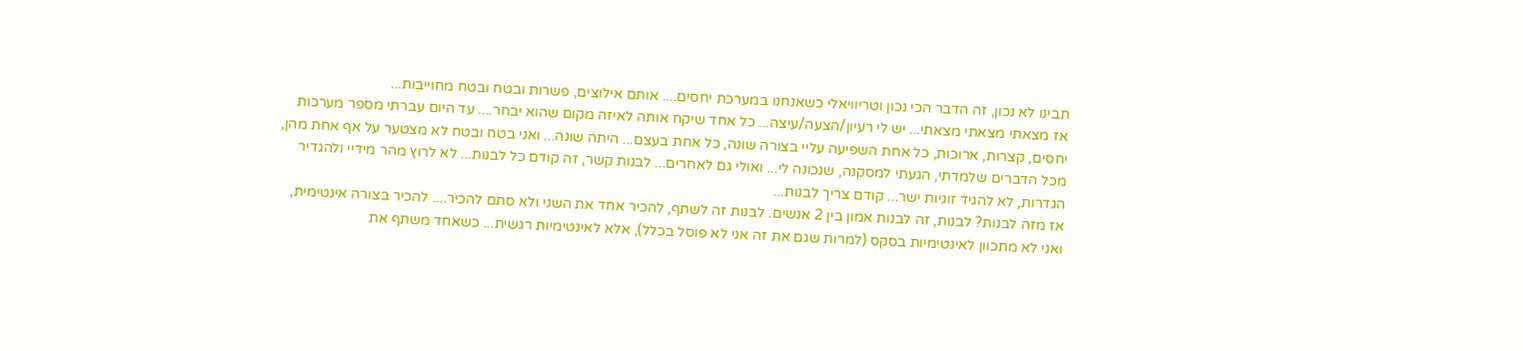תבינו לא נכון, זה הדבר הכי נכון וטריוויאלי כשאנחנו במערכת יחסים.... אותם אילוצים, פשרות ובטח ובטח מחוייבות...
אז מצאתי מצאתי מצאתי... יש לי רעיון/הצעה/עיצה... כל אחד שיקח אותה לאיזה מקום שהוא יבחר.... עד היום עברתי מספר מערכות יחסים, קצרות, ארוכות, כל אחת השפיעה עליי בצורה שונה, כל אחת בעצם... היתה שונה... ואני בטח ובטח לא מצטער על אף אחת מהן, מכל הדברים שלמדתי, הגעתי למסקנה, שנכונה לי... ואולי גם לאחרים... לבנות קשר, זה קודם כל לבנות... לא לרוץ מהר מידיי ולהגדיר הגדרות, לא להגיד זוגיות ישר... קודם צריך לבנות...
אז מזה לבנות? לבנות, זה לבנות אמון בין 2 אנשים. לבנות זה לשתף, להכיר אחד את השני ולא סתם להכיר.... להכיר בצורה אינטימית, ואני לא מתכוון לאינטימיות בסקס (למרות שגם את זה אני לא פוסל בכלל), אלא לאינטימיות רגשית... כשאחד משתף את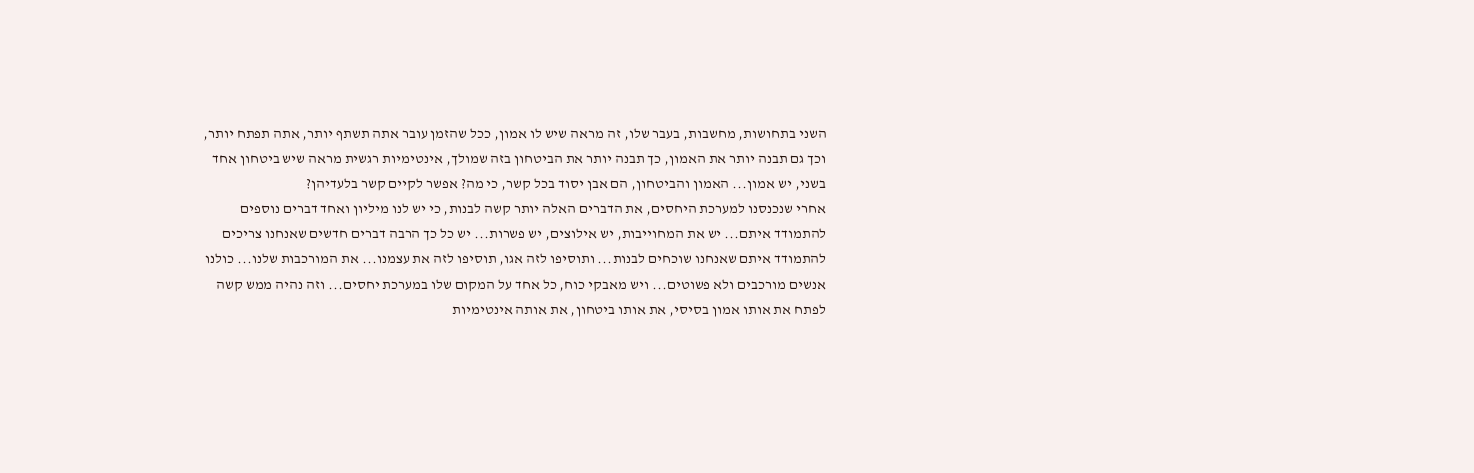השני בתחושות, מחשבות, בעבר שלו, זה מראה שיש לו אמון, ככל שהזמן עובר אתה תשתף יותר, אתה תפתח יותר, וכך גם תבנה יותר את האמון, כך תבנה יותר את הביטחון בזה שמולך, אינטימיות רגשית מראה שיש ביטחון אחד בשני, יש אמון... האמון והביטחון, הם אבן יסוד בכל קשר, כי מה? אפשר לקיים קשר בלעדיהן?
אחרי שנכנסנו למערכת היחסים, את הדברים האלה יותר קשה לבנות, כי יש לנו מיליון ואחד דברים נוספים להתמודד איתם... יש את המחוייבות, יש אילוצים, יש פשרות... יש כל כך הרבה דברים חדשים שאנחנו צריכים להתמודד איתם שאנחנו שוכחים לבנות... ותוסיפו לזה אגו, תוסיפו לזה את עצמנו... את המורכבות שלנו... כולנו אנשים מורכבים ולא פשוטים... ויש מאבקי כוח, כל אחד על המקום שלו במערכת יחסים... וזה נהיה ממש קשה לפתח את אותו אמון בסיסי, את אותו ביטחון, את אותה אינטימיות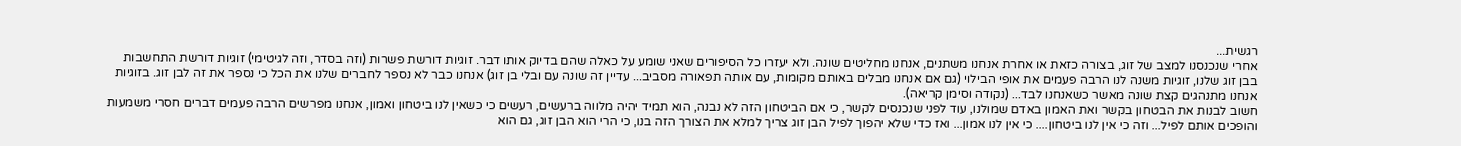רגשית...
אחרי שנכנסנו למצב של זוג, בצורה כזאת או אחרת אנחנו משתנים, אנחנו מחליטים שונה. ולא יעזרו כל הסיפורים שאני שומע על כאלה שהם בדיוק אותו דבר. זוגיות דורשת פשרות (וזה בסדר, וזה לגיטימי) זוגיות דורשת התחשבות בבן זוג שלנו, זוגיות משנה לנו הרבה פעמים את אופי הבילוי (גם אם אנחנו מבלים באותם מקומות, עם אותה תפאורה מסביב... עדיין זה שונה עם ובלי בן זוג) אנחנו כבר לא נספר לחברים שלנו את הכל כי נספר את זה לבן זוג. בזוגיות אנחנו מתנהגים קצת שונה מאשר כשאנחנו לבד... (נקודה וסימן קריאה).
חשוב לבנות את הבטחון בקשר ואת האמון באדם שמולנו, עוד לפני שנכנסים לקשר, כי אם הביטחון הזה לא נבנה, הוא תמיד יהיה מלווה ברעשים, רעשים כי כשאין לנו ביטחון ואמון, אנחנו מפרשים הרבה פעמים דברים חסרי משמעות והופכים אותם לפיל... וזה כי אין לנו ביטחון.... כי אין לנו אמון... ואז כדי שלא יהפוך לפיל הבן זוג צריך למלא את הצורך הזה בנו, כי הרי הוא הבן זוג, גם הוא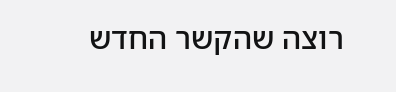רוצה שהקשר החדש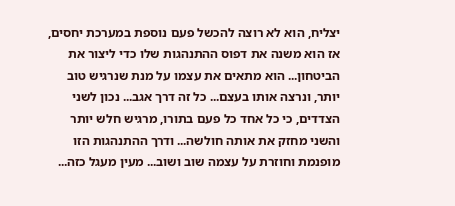יצליח, הוא לא רוצה להכשל פעם נוספת במערכת יחסים, אז הוא משנה את דפוס ההתנהגות שלו כדי ליצור את הביטחון... הוא מתאים את עצמו על מנת שנרגיש טוב יותר, ונרצה אותו בעצם... כל זה דרך אגב... נכון לשני הצדדים, כי כל אחד כל פעם בתורו, מרגיש חלש יותר והשני מחזק את אותה חולשה... ודרך ההתנהגות הזו מופנמת וחוזרת על עצמה שוב ושוב... מעין מעגל כזה...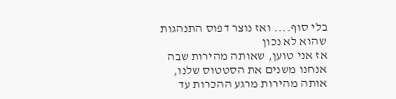בלי סוף.... ואז נוצר דפוס התנהגות שהוא לא נכון
אז אני טוען, שאותה מהירות שבה אנחנו משנים את הסטטוס שלנו, אותה מהירות מרגע ההכרות עד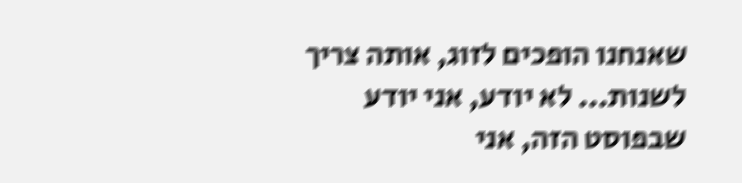שאנחנו הופכים לזוג, אותה צריך לשנות... לא יודע, אני יודע שבפוסט הזה, אני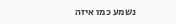נשמע כמו איזה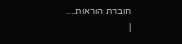חוברת הוראות....
|